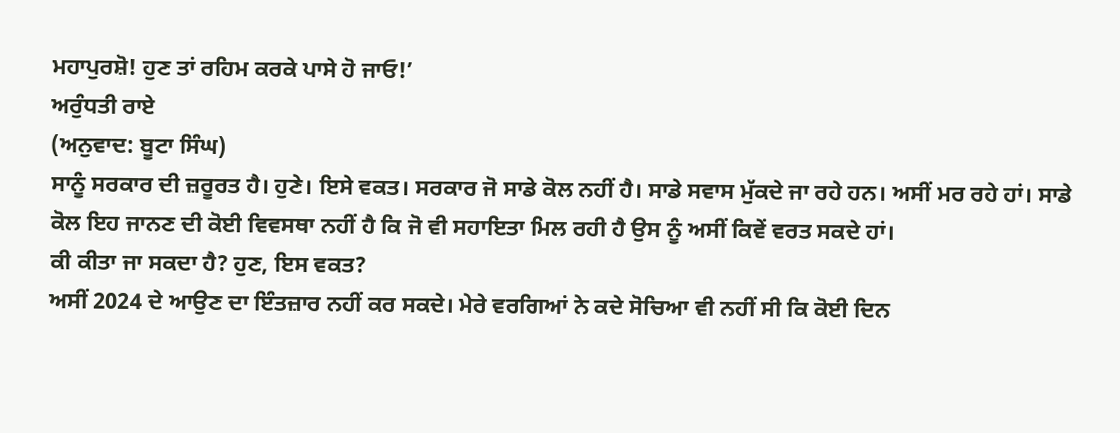ਮਹਾਪੁਰਸ਼ੋ! ਹੁਣ ਤਾਂ ਰਹਿਮ ਕਰਕੇ ਪਾਸੇ ਹੋ ਜਾਓ!’
ਅਰੁੰਧਤੀ ਰਾਏ
(ਅਨੁਵਾਦ: ਬੂਟਾ ਸਿੰਘ)
ਸਾਨੂੰ ਸਰਕਾਰ ਦੀ ਜ਼ਰੂਰਤ ਹੈ। ਹੁਣੇ। ਇਸੇ ਵਕਤ। ਸਰਕਾਰ ਜੋ ਸਾਡੇ ਕੋਲ ਨਹੀਂ ਹੈ। ਸਾਡੇ ਸਵਾਸ ਮੁੱਕਦੇ ਜਾ ਰਹੇ ਹਨ। ਅਸੀਂ ਮਰ ਰਹੇ ਹਾਂ। ਸਾਡੇ ਕੋਲ ਇਹ ਜਾਨਣ ਦੀ ਕੋਈ ਵਿਵਸਥਾ ਨਹੀਂ ਹੈ ਕਿ ਜੋ ਵੀ ਸਹਾਇਤਾ ਮਿਲ ਰਹੀ ਹੈ ਉਸ ਨੂੰ ਅਸੀਂ ਕਿਵੇਂ ਵਰਤ ਸਕਦੇ ਹਾਂ।
ਕੀ ਕੀਤਾ ਜਾ ਸਕਦਾ ਹੈ? ਹੁਣ, ਇਸ ਵਕਤ?
ਅਸੀਂ 2024 ਦੇ ਆਉਣ ਦਾ ਇੰਤਜ਼ਾਰ ਨਹੀਂ ਕਰ ਸਕਦੇ। ਮੇਰੇ ਵਰਗਿਆਂ ਨੇ ਕਦੇ ਸੋਚਿਆ ਵੀ ਨਹੀਂ ਸੀ ਕਿ ਕੋਈ ਦਿਨ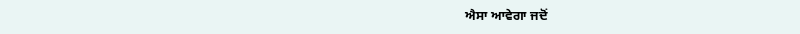ਐਸਾ ਆਵੇਗਾ ਜਦੋਂ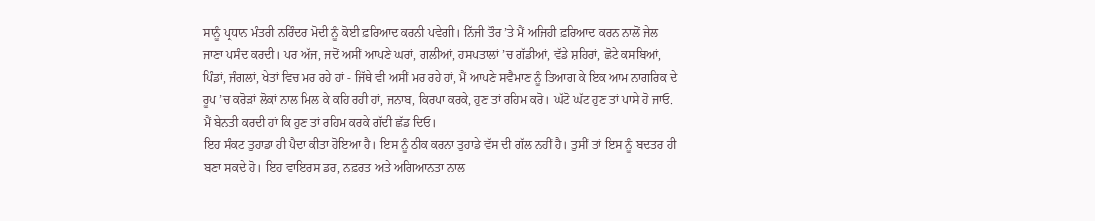ਸਾਨੂੰ ਪ੍ਰਧਾਨ ਮੰਤਰੀ ਨਰਿੰਦਰ ਮੋਦੀ ਨੂੰ ਕੋਈ ਫ਼ਰਿਆਦ ਕਰਨੀ ਪਵੇਗੀ। ਨਿੱਜੀ ਤੌਰ ’ਤੇ ਮੈਂ ਅਜਿਹੀ ਫ਼ਰਿਆਦ ਕਰਨ ਨਾਲੋਂ ਜੇਲ ਜਾਣਾ ਪਸੰਦ ਕਰਦੀ। ਪਰ ਅੱਜ, ਜਦੋਂ ਅਸੀਂ ਆਪਣੇ ਘਰਾਂ, ਗਲੀਆਂ, ਹਸਪਤਾਲਾਂ ’ਚ ਗੱਡੀਆਂ, ਵੱਡੇ ਸ਼ਹਿਰਾਂ, ਛੋਟੇ ਕਸਬਿਆਂ, ਪਿੰਡਾਂ, ਜੰਗਲਾਂ, ਖੇਤਾਂ ਵਿਚ ਮਰ ਰਹੇ ਹਾਂ - ਜਿੱਥੇ ਵੀ ਅਸੀਂ ਮਰ ਰਹੇ ਹਾਂ, ਮੈਂ ਆਪਣੇ ਸਵੈਮਾਣ ਨੂੰ ਤਿਆਗ ਕੇ ਇਕ ਆਮ ਨਾਗਰਿਕ ਦੇ ਰੂਪ ’ਚ ਕਰੋੜਾਂ ਲੋਕਾਂ ਨਾਲ ਮਿਲ ਕੇ ਕਹਿ ਰਹੀ ਹਾਂ, ਜਨਾਬ, ਕਿਰਪਾ ਕਰਕੇ, ਹੁਣ ਤਾਂ ਰਹਿਮ ਕਰੋ। ਘੱਟੋ ਘੱਟ ਹੁਣ ਤਾਂ ਪਾਸੇ ਹੋ ਜਾਓ. ਮੈਂ ਬੇਨਤੀ ਕਰਦੀ ਹਾਂ ਕਿ ਹੁਣ ਤਾਂ ਰਹਿਮ ਕਰਕੇ ਗੱਦੀ ਛੱਡ ਦਿਓ।
ਇਹ ਸੰਕਟ ਤੁਹਾਡਾ ਹੀ ਪੈਦਾ ਕੀਤਾ ਹੋਇਆ ਹੈ। ਇਸ ਨੂੰ ਠੀਕ ਕਰਨਾ ਤੁਹਾਡੇ ਵੱਸ ਦੀ ਗੱਲ ਨਹੀਂ ਹੈ। ਤੁਸੀਂ ਤਾਂ ਇਸ ਨੂੰ ਬਦਤਰ ਹੀ ਬਣਾ ਸਕਦੇ ਹੋ। ਇਹ ਵਾਇਰਸ ਡਰ, ਨਫ਼ਰਤ ਅਤੇ ਅਗਿਆਨਤਾ ਨਾਲ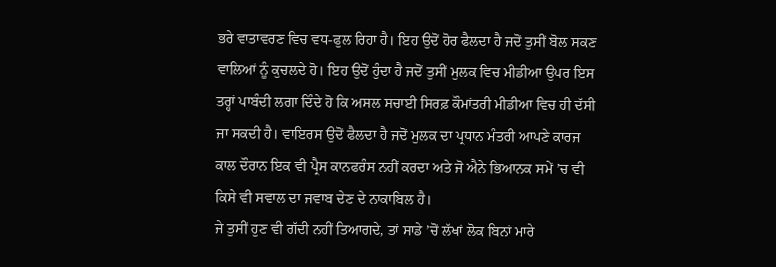ਭਰੇ ਵਾਤਾਵਰਣ ਵਿਚ ਵਧ-ਫੁਲ ਰਿਹਾ ਹੈ। ਇਹ ਉਦੋਂ ਹੋਰ ਫੈਲਦਾ ਹੈ ਜਦੋਂ ਤੁਸੀਂ ਬੋਲ ਸਕਣ ਵਾਲਿਆਂ ਨੂੰ ਕੁਚਲਦੇ ਹੋ। ਇਹ ਉਦੋਂ ਹੁੰਦਾ ਹੈ ਜਦੋਂ ਤੁਸੀਂ ਮੁਲਕ ਵਿਚ ਮੀਡੀਆ ਉਪਰ ਇਸ ਤਰ੍ਹਾਂ ਪਾਬੰਦੀ ਲਗਾ ਦਿੰਦੇ ਹੋ ਕਿ ਅਸਲ ਸਚਾਈ ਸਿਰਫ਼ ਕੌਮਾਂਤਰੀ ਮੀਡੀਆ ਵਿਚ ਹੀ ਦੱਸੀ ਜਾ ਸਕਦੀ ਹੈ। ਵਾਇਰਸ ਉਦੋਂ ਫੈਲਦਾ ਹੈ ਜਦੋਂ ਮੁਲਕ ਦਾ ਪ੍ਰਧਾਨ ਮੰਤਰੀ ਆਪਣੇ ਕਾਰਜ ਕਾਲ ਦੌਰਾਨ ਇਕ ਵੀ ਪ੍ਰੈਸ ਕਾਨਫਰੰਸ ਨਹੀਂ ਕਰਦਾ ਅਤੇ ਜੋ ਐਨੇ ਭਿਆਨਕ ਸਮੇਂ ’ਚ ਵੀ ਕਿਸੇ ਵੀ ਸਵਾਲ ਦਾ ਜਵਾਬ ਦੇਣ ਦੇ ਨਾਕਾਬਿਲ ਹੈ।
ਜੇ ਤੁਸੀਂ ਹੁਣ ਵੀ ਗੱਦੀ ਨਹੀਂ ਤਿਆਗਦੇ, ਤਾਂ ਸਾਡੇ ’ਚੋਂ ਲੱਖਾਂ ਲੋਕ ਬਿਨਾਂ ਮਾਰੇ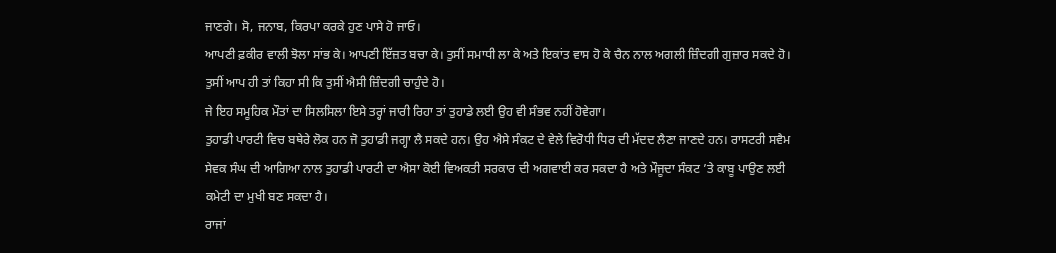ਜਾਣਗੇ। ਸੋ, ਜਨਾਬ, ਕਿਰਪਾ ਕਰਕੇ ਹੁਣ ਪਾਸੇ ਹੋ ਜਾਓ।
ਆਪਣੀ ਫ਼ਕੀਰ ਵਾਲੀ ਝੋਲਾ ਸਾਂਭ ਕੇ। ਆਪਣੀ ਇੱਜ਼ਤ ਬਚਾ ਕੇ। ਤੁਸੀਂ ਸਮਾਧੀ ਲਾ ਕੇ ਅਤੇ ਇਕਾਂਤ ਵਾਸ ਹੋ ਕੇ ਚੈਨ ਨਾਲ ਅਗਲੀ ਜ਼ਿੰਦਗੀ ਗੁਜ਼ਾਰ ਸਕਦੇ ਹੋ। ਤੁਸੀਂ ਆਪ ਹੀ ਤਾਂ ਕਿਹਾ ਸੀ ਕਿ ਤੁਸੀਂ ਐਸੀ ਜ਼ਿੰਦਗੀ ਚਾਹੁੰਦੇ ਹੋ।
ਜੇ ਇਹ ਸਮੂਹਿਕ ਮੌਤਾਂ ਦਾ ਸਿਲਸਿਲਾ ਇਸੇ ਤਰ੍ਹਾਂ ਜਾਰੀ ਰਿਹਾ ਤਾਂ ਤੁਹਾਡੇ ਲਈ ਉਹ ਵੀ ਸੰਭਵ ਨਹੀਂ ਹੋਵੇਗਾ।
ਤੁਹਾਡੀ ਪਾਰਟੀ ਵਿਚ ਬਥੇਰੇ ਲੋਕ ਹਨ ਜੋ ਤੁਹਾਡੀ ਜਗ੍ਹਾ ਲੈ ਸਕਦੇ ਹਨ। ਉਹ ਐਸੇ ਸੰਕਟ ਦੇ ਵੇਲੇ ਵਿਰੋਧੀ ਧਿਰ ਦੀ ਮੱਦਦ ਲੈਣਾ ਜਾਣਦੇ ਹਨ। ਰਾਸਟਰੀ ਸਵੈਮ ਸੇਵਕ ਸੰਘ ਦੀ ਆਗਿਆ ਨਾਲ ਤੁਹਾਡੀ ਪਾਰਟੀ ਦਾ ਐਸਾ ਕੋਈ ਵਿਅਕਤੀ ਸਰਕਾਰ ਦੀ ਅਗਵਾਈ ਕਰ ਸਕਦਾ ਹੈ ਅਤੇ ਮੌਜੂਦਾ ਸੰਕਟ ’ਤੇ ਕਾਬੂ ਪਾਉਣ ਲਈ ਕਮੇਟੀ ਦਾ ਮੁਖੀ ਬਣ ਸਕਦਾ ਹੈ।
ਰਾਜਾਂ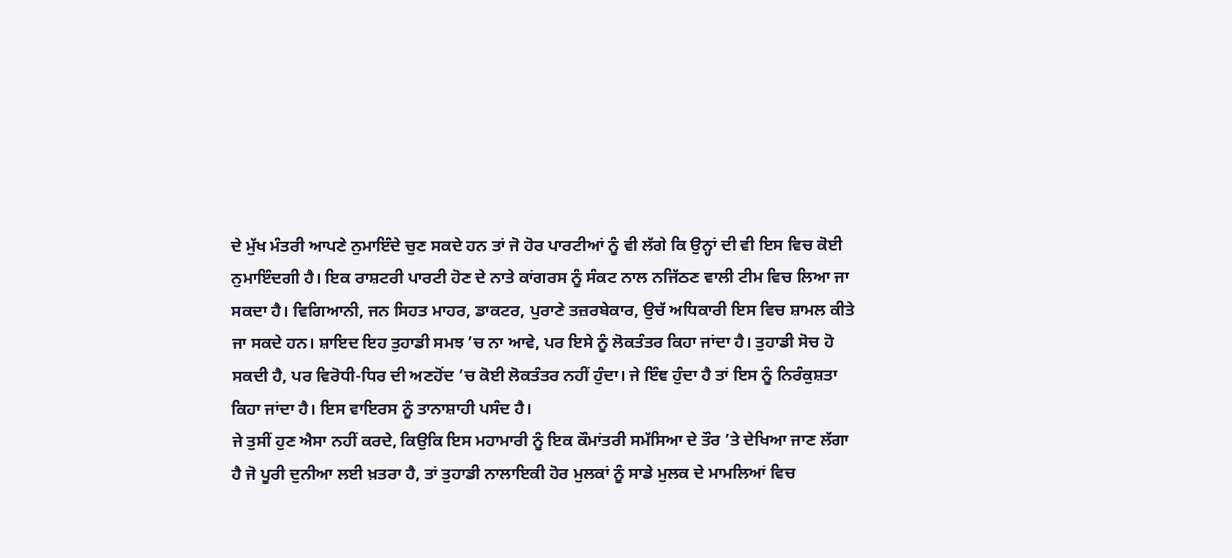ਦੇ ਮੁੱਖ ਮੰਤਰੀ ਆਪਣੇ ਨੁਮਾਇੰਦੇ ਚੁਣ ਸਕਦੇ ਹਨ ਤਾਂ ਜੋ ਹੋਰ ਪਾਰਟੀਆਂ ਨੂੰ ਵੀ ਲੱਗੇ ਕਿ ਉਨ੍ਹਾਂ ਦੀ ਵੀ ਇਸ ਵਿਚ ਕੋਈ ਨੁਮਾਇੰਦਗੀ ਹੈ। ਇਕ ਰਾਸ਼ਟਰੀ ਪਾਰਟੀ ਹੋਣ ਦੇ ਨਾਤੇ ਕਾਂਗਰਸ ਨੂੰ ਸੰਕਟ ਨਾਲ ਨਜਿੱਠਣ ਵਾਲੀ ਟੀਮ ਵਿਚ ਲਿਆ ਜਾ ਸਕਦਾ ਹੈ। ਵਿਗਿਆਨੀ, ਜਨ ਸਿਹਤ ਮਾਹਰ, ਡਾਕਟਰ, ਪੁਰਾਣੇ ਤਜ਼ਰਬੇਕਾਰ, ਉਚੱ ਅਧਿਕਾਰੀ ਇਸ ਵਿਚ ਸ਼ਾਮਲ ਕੀਤੇ ਜਾ ਸਕਦੇ ਹਨ। ਸ਼ਾਇਦ ਇਹ ਤੁਹਾਡੀ ਸਮਝ ’ਚ ਨਾ ਆਵੇ, ਪਰ ਇਸੇ ਨੂੰ ਲੋਕਤੰਤਰ ਕਿਹਾ ਜਾਂਦਾ ਹੈ। ਤੁਹਾਡੀ ਸੋਚ ਹੋ ਸਕਦੀ ਹੈ, ਪਰ ਵਿਰੋਧੀ-ਧਿਰ ਦੀ ਅਣਹੋਂਦ ’ਚ ਕੋਈ ਲੋਕਤੰਤਰ ਨਹੀਂ ਹੁੰਦਾ। ਜੇ ਇੰਞ ਹੁੰਦਾ ਹੈ ਤਾਂ ਇਸ ਨੂੰ ਨਿਰੰਕੁਸ਼ਤਾ ਕਿਹਾ ਜਾਂਦਾ ਹੈ। ਇਸ ਵਾਇਰਸ ਨੂੰ ਤਾਨਾਸ਼ਾਹੀ ਪਸੰਦ ਹੈ।
ਜੇ ਤੁਸੀਂ ਹੁਣ ਐਸਾ ਨਹੀਂ ਕਰਦੇ, ਕਿਉਕਿ ਇਸ ਮਹਾਮਾਰੀ ਨੂੰ ਇਕ ਕੌਮਾਂਤਰੀ ਸਮੱਸਿਆ ਦੇ ਤੌਰ ’ਤੇ ਦੇਖਿਆ ਜਾਣ ਲੱਗਾ ਹੈ ਜੋ ਪੂਰੀ ਦੁਨੀਆ ਲਈ ਖ਼ਤਰਾ ਹੈ, ਤਾਂ ਤੁਹਾਡੀ ਨਾਲਾਇਕੀ ਹੋਰ ਮੁਲਕਾਂ ਨੂੰ ਸਾਡੇ ਮੁਲਕ ਦੇ ਮਾਮਲਿਆਂ ਵਿਚ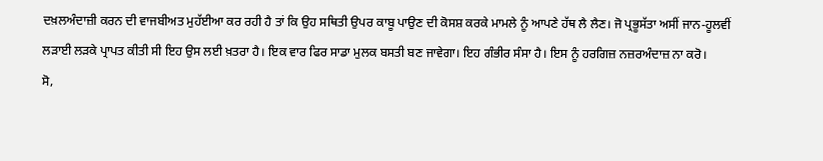ਦਖ਼ਲਅੰਦਾਜ਼ੀ ਕਰਨ ਦੀ ਵਾਜਬੀਅਤ ਮੁਹੱਈਆ ਕਰ ਰਹੀ ਹੈ ਤਾਂ ਕਿ ਉਹ ਸਥਿਤੀ ਉਪਰ ਕਾਬੂ ਪਾਉਣ ਦੀ ਕੋਸਸ਼ ਕਰਕੇ ਮਾਮਲੇ ਨੂੰ ਆਪਣੇ ਹੱਥ ਲੈ ਲੈਣ। ਜੋ ਪ੍ਰਭੂਸੱਤਾ ਅਸੀਂ ਜਾਨ-ਹੂਲਵੀਂ ਲੜਾਈ ਲੜਕੇ ਪ੍ਰਾਪਤ ਕੀਤੀ ਸੀ ਇਹ ਉਸ ਲਈ ਖ਼ਤਰਾ ਹੈ। ਇਕ ਵਾਰ ਫਿਰ ਸਾਡਾ ਮੁਲਕ ਬਸਤੀ ਬਣ ਜਾਵੇਗਾ। ਇਹ ਗੰਭੀਰ ਸੰਸਾ ਹੈ। ਇਸ ਨੂੰ ਹਰਗਿਜ਼ ਨਜ਼ਰਅੰਦਾਜ਼ ਨਾ ਕਰੋ।
ਸੋ,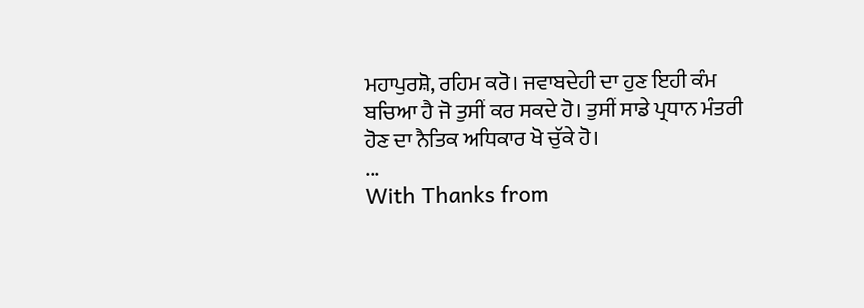ਮਹਾਪੁਰਸ਼ੋ, ਰਹਿਮ ਕਰੋ। ਜਵਾਬਦੇਹੀ ਦਾ ਹੁਣ ਇਹੀ ਕੰਮ ਬਚਿਆ ਹੈ ਜੋ ਤੁਸੀਂ ਕਰ ਸਕਦੇ ਹੋ। ਤੁਸੀਂ ਸਾਡੇ ਪ੍ਰਧਾਨ ਮੰਤਰੀ ਹੋਣ ਦਾ ਨੈਤਿਕ ਅਧਿਕਾਰ ਖੋ ਚੁੱਕੇ ਹੋ।
...
With Thanks from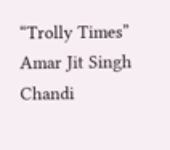“Trolly Times”
Amar Jit Singh Chandi